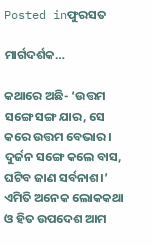Posted inଫୁରସତ

ମାର୍ଗଦର୍ଶକ…

କଥାରେ ଅଛି- ‘ଉତ୍ତମ ସଙ୍ଗେ ସଙ୍ଗ ଯାର, ସେ କରେ ଉତ୍ତମ ବେଭାର। ଦୁର୍ଜନ ସଙ୍ଗେ କଲେ ବାସ, ଘଟିବ ଜାଣ ସର୍ବନାଶ।’ ଏମିତି ଅନେକ ଲୋକକଥା ଓ ହିତ ଉପଦେଶ ଆମ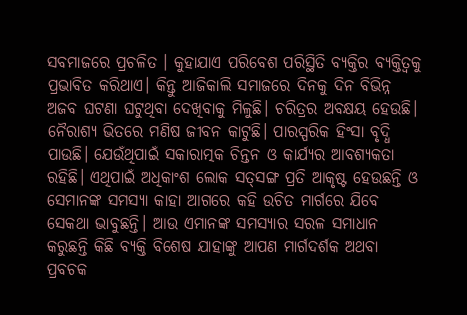ସବମାଜରେ ପ୍ରଚଳିତ । କୁହାଯାଏ ପରିବେଶ ପରିସ୍ଥିତି ବ୍ୟକ୍ତିର ବ୍ୟକ୍ତିତ୍ୱକୁ ପ୍ରଭାବିତ କରିଥାଏ। କିନ୍ତୁ ଆଜିକାଲି ସମାଜରେ ଦିନକୁ ଦିନ ବିଭିନ୍ନ ଅଜବ ଘଟଣା ଘଟୁଥିବା ଦେଖିବାକୁ ମିଳୁଛି। ଚରିତ୍ରର ଅବକ୍ଷୟ ହେଉଛି। ନୈରାଶ୍ୟ ଭିତରେ ମଣିଷ ଜୀବନ କାଟୁଛି। ପାରସ୍ପରିକ ହିଂସା ବୃଦ୍ଧି ପାଉଛି। ଯେଉଁଥିପାଇଁ ସକାରାତ୍ମକ ଚିନ୍ତନ ଓ କାର୍ଯ୍ୟର ଆବଶ୍ୟକତା ରହିଛି। ଏଥିପାଇଁ ଅଧିକାଂଶ ଲୋକ ସତ୍‌ସଙ୍ଗ ପ୍ରତି ଆକୃଷ୍ଟ ହେଉଛନ୍ତି ଓ ସେମାନଙ୍କ ସମସ୍ୟା କାହା ଆଗରେ କହି ଉଚିତ ମାର୍ଗରେ ଯିବେ ସେକଥା ଭାବୁଛନ୍ତି। ଆଉ ଏମାନଙ୍କ ସମସ୍ୟାର ସରଳ ସମାଧାନ କରୁଛନ୍ତି କିଛି ବ୍ୟକ୍ତି ବିଶେଷ ଯାହାଙ୍କୁ ଆପଣ ମାର୍ଗଦର୍ଶକ ଅଥବା ପ୍ରବଚକ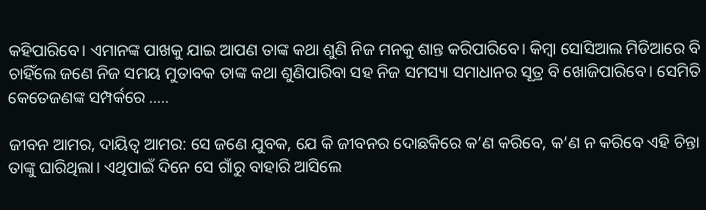କହିପାରିବେ। ଏମାନଙ୍କ ପାଖକୁ ଯାଇ ଆପଣ ତାଙ୍କ କଥା ଶୁଣି ନିଜ ମନକୁ ଶାନ୍ତ କରିପାରିବେ। କିମ୍ବା ସୋସିଆଲ ମିଡିଆରେ ବି ଚାହିଁଲେ ଜଣେ ନିଜ ସମୟ ମୁତାବକ ତାଙ୍କ କଥା ଶୁଣିପାରିବା ସହ ନିଜ ସମସ୍ୟା ସମାଧାନର ସୂତ୍ର ବି ଖୋଜିପାରିବେ। ସେମିତି କେତେଜଣଙ୍କ ସମ୍ପର୍କରେ …..

ଜୀବନ ଆମର, ଦାୟିତ୍ୱ ଆମର: ସେ ଜଣେ ଯୁବକ, ଯେ କି ଜୀବନର ଦୋଛକିରେ କ’ଣ କରିବେ, କ’ଣ ନ କରିବେ ଏହି ଚିନ୍ତା ତାଙ୍କୁ ଘାରିଥିଲା। ଏଥିପାଇଁ ଦିନେ ସେ ଗାଁରୁ ବାହାରି ଆସିଲେ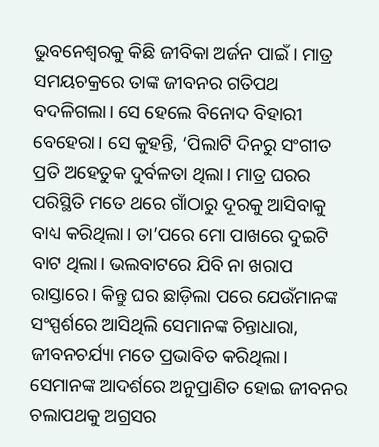ଭୁବନେଶ୍ୱରକୁ କିଛି ଜୀବିକା ଅର୍ଜନ ପାଇଁ । ମାତ୍ର ସମୟଚକ୍ରରେ ତାଙ୍କ ଜୀବନର ଗତିପଥ ବଦଳିଗଲା। ସେ ହେଲେ ବିନୋଦ ବିହାରୀ ବେହେରା। ସେ କୁହନ୍ତି, ‘ପିଲାଟି ଦିନରୁ ସଂଗୀତ ପ୍ରତି ଅହେତୁକ ଦୁର୍ବଳତା ଥିଲା। ମାତ୍ର ଘରର ପରିସ୍ଥିତି ମତେ ଥରେ ଗାଁଠାରୁ ଦୂରକୁ ଆସିବାକୁ ବାଧ୍ୟ କରିଥିଲା। ତା’ପରେ ମୋ ପାଖରେ ଦୁଇଟି ବାଟ ଥିଲା। ଭଲବାଟରେ ଯିବି ନା ଖରାପ ରାସ୍ତାରେ। କିନ୍ତୁ ଘର ଛାଡ଼ିଲା ପରେ ଯେଉଁମାନଙ୍କ ସଂସ୍ପର୍ଶରେ ଆସିଥିଲି ସେମାନଙ୍କ ଚିନ୍ତାଧାରା, ଜୀବନଚର୍ଯ୍ୟା ମତେ ପ୍ରଭାବିତ କରିଥିଲା। ସେମାନଙ୍କ ଆଦର୍ଶରେ ଅନୁପ୍ରାଣିତ ହୋଇ ଜୀବନର ଚଲାପଥକୁ ଅଗ୍ରସର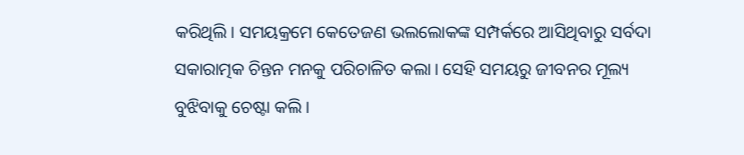କରିଥିଲି। ସମୟକ୍ରମେ କେତେଜଣ ଭଲଲୋକଙ୍କ ସମ୍ପର୍କରେ ଆସିଥିବାରୁ ସର୍ବଦା ସକାରାତ୍ମକ ଚିନ୍ତନ ମନକୁ ପରିଚାଳିତ କଲା। ସେହି ସମୟରୁ ଜୀବନର ମୂଲ୍ୟ ବୁଝିବାକୁ ଚେଷ୍ଟା କଲି।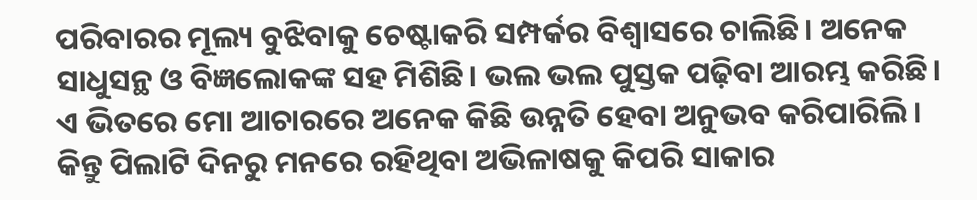ପରିବାରର ମୂଲ୍ୟ ବୁଝିବାକୁ ଚେଷ୍ଟାକରି ସମ୍ପର୍କର ବିଶ୍ୱାସରେ ଚାଲିଛି। ଅନେକ ସାଧୁସନ୍ଥ ଓ ବିଜ୍ଞଲୋକଙ୍କ ସହ ମିଶିଛି। ଭଲ ଭଲ ପୁସ୍ତକ ପଢ଼ିବା ଆରମ୍ଭ କରିଛି। ଏ ଭିତରେ ମୋ ଆଚାରରେ ଅନେକ କିଛି ଉନ୍ନତି ହେବା ଅନୁଭବ କରିପାରିଲି। କିନ୍ତୁ ପିଲାଟି ଦିନରୁ ମନରେ ରହିଥିବା ଅଭିଳାଷକୁ କିପରି ସାକାର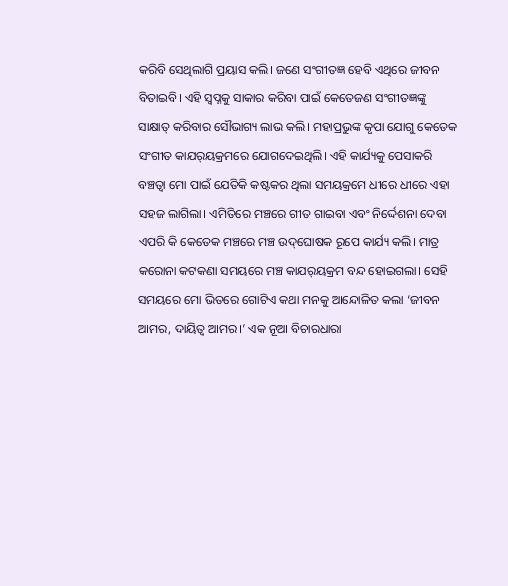କରିବି ସେଥିଲାଗି ପ୍ରୟାସ କଲି। ଜଣେ ସଂଗୀତଜ୍ଞ ହେବି ଏଥିରେ ଜୀବନ ବିତାଇବି। ଏହି ସ୍ବପ୍ନକୁ ସାକାର କରିବା ପାଇଁ କେତେଜଣ ସଂଗୀତଜ୍ଞଙ୍କୁ ସାକ୍ଷାତ୍‌ କରିବାର ସୌଭାଗ୍ୟ ଲାଭ କଲି। ମହାପ୍ରଭୁଙ୍କ କୃପା ଯୋଗୁ କେତେକ ସଂଗୀତ କାଯର୍‌ୟକ୍ରମରେ ଯୋଗଦେଇଥିଲି। ଏହି କାର୍ଯ୍ୟକୁ ପେସାକରି ବଞ୍ଚତ୍ବା ମୋ ପାଇଁ ଯେତିକି କଷ୍ଟକର ଥିଲା ସମୟକ୍ରମେ ଧୀରେ ଧୀରେ ଏହା ସହଜ ଲାଗିଲା। ଏମିତିରେ ମଞ୍ଚରେ ଗୀତ ଗାଇବା ଏବଂ ନିର୍ଦ୍ଦେଶନା ଦେବା ଏପରି କି କେତେକ ମଞ୍ଚରେ ମଞ୍ଚ ଉଦ୍‌ଘୋଷକ ରୂପେ କାର୍ଯ୍ୟ କଲି। ମାତ୍ର କରୋନା କଟକଣା ସମୟରେ ମଞ୍ଚ କାଯର୍‌ୟକ୍ରମ ବନ୍ଦ ହୋଇଗଲା। ସେହି ସମୟରେ ମୋ ଭିତରେ ଗୋଟିଏ କଥା ମନକୁ ଆନ୍ଦୋଳିତ କଲା ‘ଜୀବନ ଆମର, ଦାୟିତ୍ୱ ଆମର।’ ଏକ ନୂଆ ବିଚାରଧାରା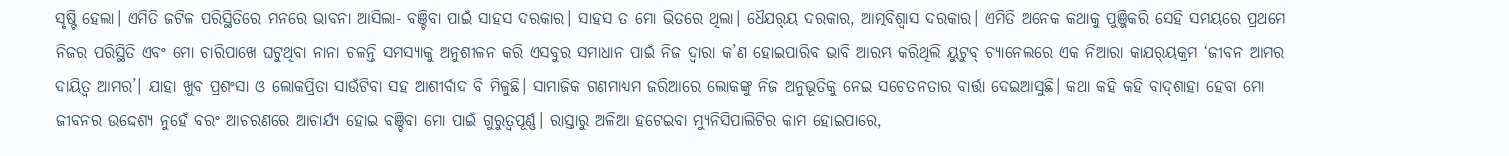ସୃଷ୍ଟି ହେଲା। ଏମିତି ଜଟିଳ ପରିସ୍ଥିତିରେ ମନରେ ଭାବନା ଆସିଲା- ବଞ୍ଚିବା ପାଇଁ ସାହସ ଦରକାର। ସାହସ ତ ମୋ ଭିତରେ ଥିଲା। ଧୈଯର୍‌ୟ ଦରକାର, ଆତ୍ମବିଶ୍ୱାସ ଦରକାର। ଏମିତି ଅନେକ କଥାକୁ ପୁଞ୍ଜିକରି ସେହି ସମୟରେ ପ୍ରଥମେ ନିଜର ପରିସ୍ଥିତି ଏବଂ ମୋ ଚାରିପାଖେ ଘଟୁଥିବା ନାନା ଚଳନ୍ତି ସମସ୍ୟାକୁ ଅନୁଶୀଳନ କରି ଏସବୁର ସମାଧାନ ପାଇଁ ନିଜ ଦ୍ୱାରା କ’ଣ ହୋଇପାରିବ ଭାବି ଆରମ୍ଭ କରିଥିଲି ୟୁଟୁବ୍‌ ଚ୍ୟାନେଲରେ ଏକ ନିଆରା କାଯର୍‌ୟକ୍ରମ ‘ଜୀବନ ଆମର ଦାୟିତ୍ୱ ଆମର’। ଯାହା ଖୁବ ପ୍ରଶଂସା ଓ ଲୋକପ୍ରିତା ସାଉଁଟିବା ସହ ଆଶୀର୍ବାଦ ବି ମିଳୁଛି। ସାମାଜିକ ଗଣମାଧ୍ୟମ ଜରିଆରେ ଲୋକଙ୍କୁ ନିଜ ଅନୁଭୂତିକୁ ନେଇ ସଚେତନତାର ବାର୍ତ୍ତା ଦେଇଆସୁଛି। କଥା କହି କହି ବାଦ୍‌ଶାହା ହେବା ମୋ ଜୀବନର ଉଦ୍ଦେଶ୍ୟ ନୁହେଁ ବରଂ ଆଚରଣରେ ଆଚାର୍ଯ୍ୟ ହୋଇ ବଞ୍ଚିବା ମୋ ପାଇଁ ଗୁରୁତ୍ୱପୂର୍ଣ୍ଣ। ରାସ୍ତାରୁ ଅଳିଆ ହଟେଇବା ମ୍ୟୁନିସିପାଲିଟିର କାମ ହୋଇପାରେ,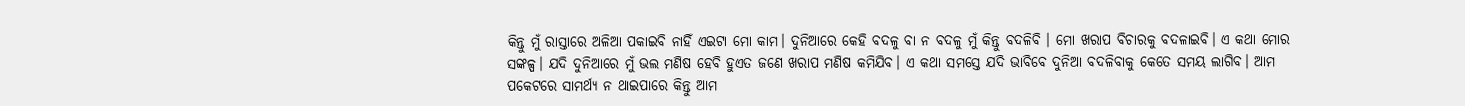କିନ୍ତୁ ମୁଁ ରାସ୍ତାରେ ଅଳିଆ ପକାଇବି ନାହିଁ ଏଇଟା ମୋ କାମ। ଦୁନିଆରେ କେହି ବଦଳୁ ବା ନ ବଦଳୁ ମୁଁ କିନ୍ତୁ ବଦଳିବି । ମୋ ଖରାପ ବିଚାରକୁ ବଦଳାଇବି। ଏ କଥା ମୋର ସଙ୍କଳ୍ପ। ଯଦି ଦୁନିଆରେ ମୁଁ ଭଲ ମଣିଷ ହେବି ହୁଏତ ଜଣେ ଖରାପ ମଣିଷ କମିଯିବ। ଏ କଥା ସମସ୍ତେ ଯଦି ଭାବିବେ ଦୁନିଆ ବଦଳିବାକୁ କେତେ ସମୟ ଲାଗିବ। ଆମ ପକେଟରେ ସାମର୍ଥ୍ୟ ନ ଥାଇପାରେ କିନ୍ତୁ ଆମ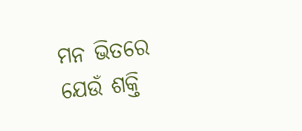ମନ ଭିତରେ ଯେଉଁ ଶକ୍ତି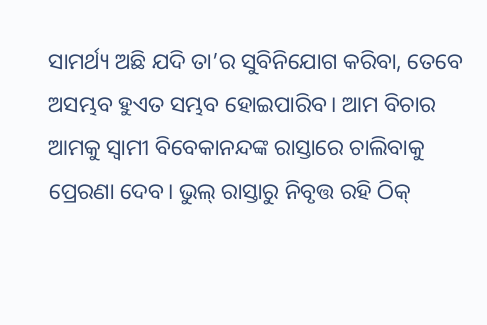ସାମର୍ଥ୍ୟ ଅଛି ଯଦି ତା’ର ସୁବିନିଯୋଗ କରିବା, ତେବେ ଅସମ୍ଭବ ହୁଏତ ସମ୍ଭବ ହୋଇପାରିବ। ଆମ ବିଚାର ଆମକୁ ସ୍ବାମୀ ବିବେକାନନ୍ଦଙ୍କ ରାସ୍ତାରେ ଚାଲିବାକୁ ପ୍ରେରଣା ଦେବ। ଭୁଲ୍‌ ରାସ୍ତାରୁ ନିବୃତ୍ତ ରହି ଠିକ୍‌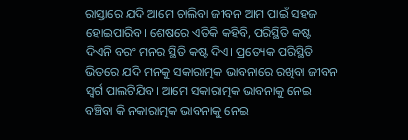ରାସ୍ତାରେ ଯଦି ଆମେ ଚାଲିବା ଜୀବନ ଆମ ପାଇଁ ସହଜ ହୋଇପାରିବ। ଶେଷରେ ଏତିକି କହିବି, ପରିସ୍ଥିତି କଷ୍ଟ ଦିଏନି ବରଂ ମନର ସ୍ଥିତି କଷ୍ଟ ଦିଏ। ପ୍ରତ୍ୟେକ ପରିସ୍ଥିତି ଭିତରେ ଯଦି ମନକୁ ସକାରାତ୍ମକ ଭାବନାରେ ରଖିବା ଜୀବନ ସ୍ବର୍ଗ ପାଲଟିଯିବ। ଆମେ ସକାରାତ୍ମକ ଭାବନାକୁ ନେଇ ବଞ୍ଚିବା କି ନକାରାତ୍ମକ ଭାବନାକୁ ନେଇ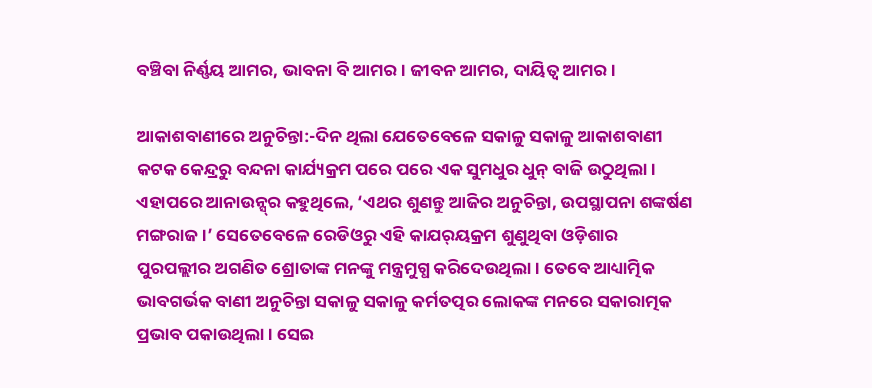ବଞ୍ଚିବା ନିର୍ଣ୍ଣୟ ଆମର, ଭାବନା ବି ଆମର। ଜୀବନ ଆମର, ଦାୟିତ୍ୱ ଆମର।

ଆକାଶବାଣୀରେ ଅନୁଚିନ୍ତା:-ଦିନ ଥିଲା ଯେତେବେଳେ ସକାଳୁ ସକାଳୁ ଆକାଶବାଣୀ କଟକ କେନ୍ଦ୍ରରୁ ବନ୍ଦନା କାର୍ଯ୍ୟକ୍ରମ ପରେ ପରେ ଏକ ସୁମଧୁର ଧୁନ୍‌ ବାଜି ଉଠୁଥିଲା। ଏହାପରେ ଆନାଉନ୍ସ୍‌ର କହୁଥିଲେ, ‘ଏଥର ଶୁଣନ୍ତୁ ଆଜିର ଅନୁଚିନ୍ତା, ଉପସ୍ଥାପନା ଶଙ୍କର୍ଷଣ ମଙ୍ଗରାଜ।’ ସେତେବେଳେ ରେଡିଓରୁ ଏହି କାଯର୍‌ୟକ୍ରମ ଶୁଣୁଥିବା ଓଡ଼ିଶାର ପୁରପଲ୍ଲୀର ଅଗଣିତ ଶ୍ରୋତାଙ୍କ ମନଙ୍କୁ ମନ୍ତ୍ରମୁଗ୍ଧ କରିଦେଉଥିଲା। ତେବେ ଆଧ୍ୟାତ୍ମିକ ଭାବଗର୍ଭକ ବାଣୀ ଅନୁଚିନ୍ତା ସକାଳୁ ସକାଳୁ କର୍ମତତ୍ପର ଲୋକଙ୍କ ମନରେ ସକାରାତ୍ମକ ପ୍ରଭାବ ପକାଉଥିଲା। ସେଇ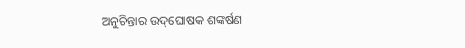ଅନୁଚିନ୍ତାର ଉଦ୍‌ଘୋଷକ ଶଙ୍କର୍ଷଣ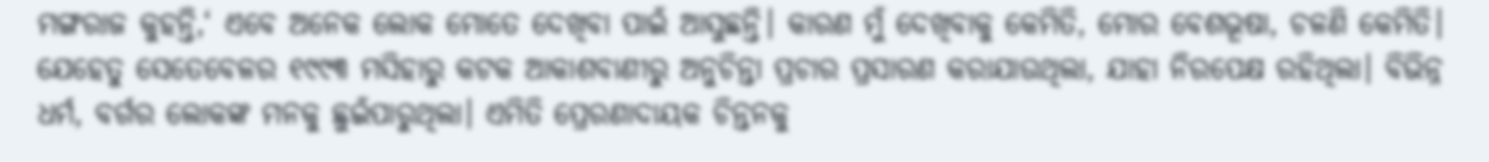ମଙ୍ଗରାଜ କୁହନ୍ତି,‘ ଏବେ ଅନେକ ଲୋକ ମୋତେ ଦେଖିବା ପାଇଁ ଆସୁଛନ୍ତି। କାରଣ ମୁଁ ଦେଖିବାକୁ କେମିତି, ମୋର ବେଶଭୂଷା, ଚଳଣି କେମିତି। ଯେହେତୁ ସେତେବେଳର ୧୯୯୩ ମସିହାରୁ କଟକ ଆକାଶବାଣୀରୁ ଅନୁଚିନ୍ତା ପ୍ରଚାର ପ୍ରସାରଣ କରାଯାଉଥିଲା, ଯାହା ନିରପେକ୍ଷ ରହିଥିଲା। ବିଭିନ୍ନ ଧର୍ମ, ବର୍ଗର ଲୋକଙ୍କ ମନକୁ ଛୁଇଁପାରୁଥିଲା। ଏମିତି ପ୍ରେରଣାଦାୟକ ଚିନ୍ତନକୁ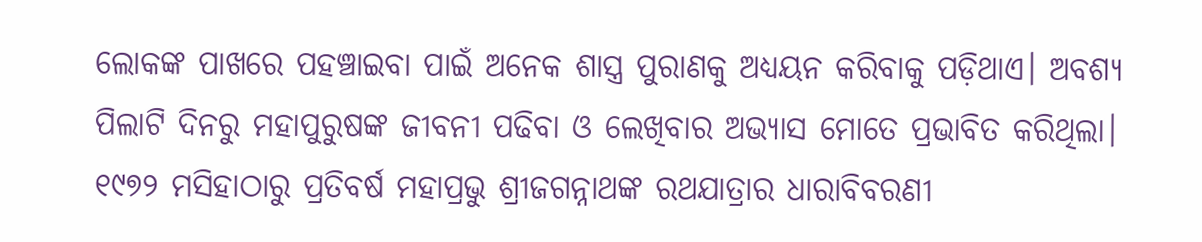ଲୋକଙ୍କ ପାଖରେ ପହଞ୍ଚାଇବା ପାଇଁ ଅନେକ ଶାସ୍ତ୍ର ପୁରାଣକୁ ଅଧ୍ୟୟନ କରିବାକୁ ପଡ଼ିଥାଏ। ଅବଶ୍ୟ ପିଲାଟି ଦିନରୁ ମହାପୁରୁଷଙ୍କ ଜୀବନୀ ପଢିବା ଓ ଲେଖିବାର ଅଭ୍ୟାସ ମୋତେ ପ୍ରଭାବିତ କରିଥିଲା। ୧୯୭୨ ମସିହାଠାରୁ ପ୍ରତିବର୍ଷ ମହାପ୍ରଭୁ ଶ୍ରୀଜଗନ୍ନାଥଙ୍କ ରଥଯାତ୍ରାର ଧାରାବିବରଣୀ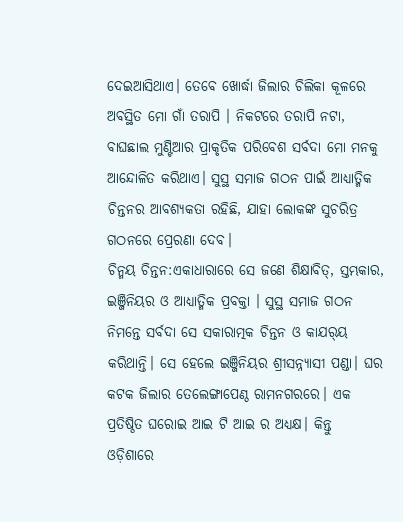ଦେଇଆସିଥାଏ। ତେବେ ଖୋର୍ଦ୍ଧା ଜିଲାର ଚିଲିକା କୂଳରେ ଅବସ୍ଥିତ ମୋ ଗାଁ ତରାପି । ନିକଟରେ ତରାପି ନଟା, ବାଘଛାଲ ମୁଣ୍ଟିଆର ପ୍ରାକୃତିକ ପରିବେଶ ସର୍ବଦା ମୋ ମନକୁ ଆନ୍ଦୋଳିତ କରିଥାଏ। ସୁସ୍ଥ ସମାଜ ଗଠନ ପାଇଁ ଆଧ୍ୟାତ୍ମିକ ଚିନ୍ତନର ଆବଶ୍ୟକତା ରହିଛି, ଯାହା ଲୋକଙ୍କ ସୁଚରିତ୍ର ଗଠନରେ ପ୍ରେରଣା ଦେବ।
ଚିନ୍ମୟ ଚିନ୍ତନ:ଏକାଧାରାରେ ସେ ଜଣେ ଶିକ୍ଷାବିତ୍‌, ସ୍ତମ୍ଭକାର, ଇଞ୍ଜିନିୟର ଓ ଆଧ୍ୟାତ୍ମିକ ପ୍ରବକ୍ତା । ସୁସ୍ଥ ସମାଜ ଗଠନ ନିମନ୍ତେ ସର୍ବଦା ସେ ସକାରାତ୍ମକ ଚିନ୍ତନ ଓ କାଯର୍‌ୟ କରିଥାନ୍ତି। ସେ ହେଲେ ଇଞ୍ଜିନିୟର ଶ୍ରୀସନ୍ନ୍ୟାସୀ ପଣ୍ଡା। ଘର କଟକ ଜିଲାର ତେଲେଙ୍ଗାପେଣ୍ଠ ରାମନଗରରେ। ଏକ ପ୍ରତିଷ୍ଠିତ ଘରୋଇ ଆଇ ଟି ଆଇ ର ଅଧ୍ୟକ୍ଷ। କିନ୍ତୁ
ଓଡ଼ିଶାରେ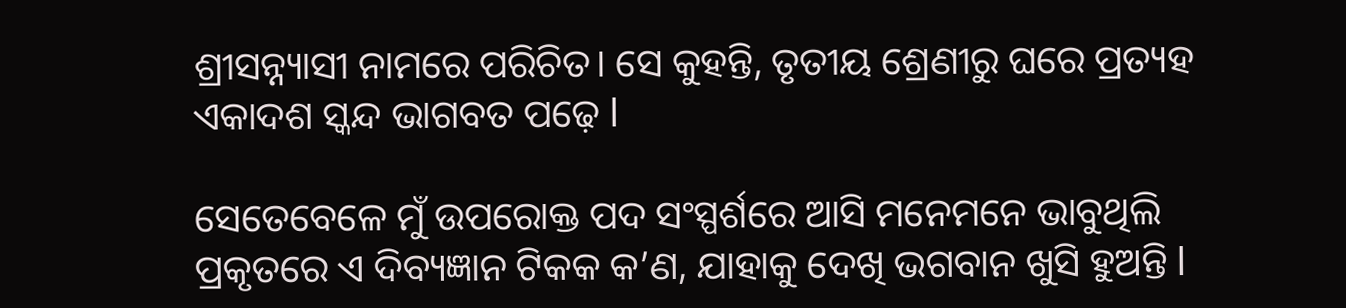ଶ୍ରୀସନ୍ନ୍ୟାସୀ ନାମରେ ପରିଚିତ। ସେ କୁହନ୍ତି, ତୃତୀୟ ଶ୍ରେଣୀରୁ ଘରେ ପ୍ରତ୍ୟହ ଏକାଦଶ ସ୍କନ୍ଦ ଭାଗବତ ପଢ଼େ l

ସେତେବେଳେ ମୁଁ ଉପରୋକ୍ତ ପଦ ସଂସ୍ପର୍ଶରେ ଆସି ମନେମନେ ଭାବୁଥିଲି ପ୍ରକୃତରେ ଏ ଦିବ୍ୟଜ୍ଞାନ ଟିକକ କ’ଣ, ଯାହାକୁ ଦେଖି ଭଗବାନ ଖୁସି ହୁଅନ୍ତି l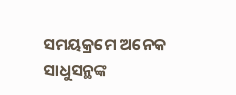ସମୟକ୍ରମେ ଅନେକ ସାଧୁସନ୍ଥଙ୍କ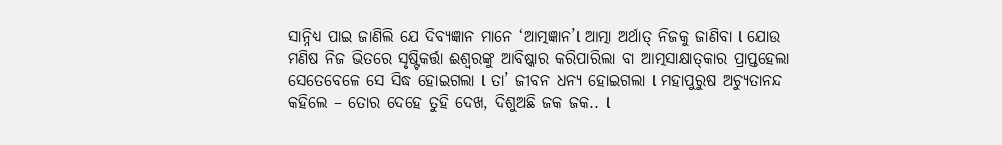ସାନ୍ନିଧ୍ୟ ପାଇ ଜାଣିଲି ଯେ ଦିବ୍ୟଜ୍ଞାନ ମାନେ ‘ଆତ୍ମଜ୍ଞାନ’l ଆତ୍ମା ଅର୍ଥାତ୍‌ ନିଜକୁ ଜାଣିବା l ଯୋଉ ମଣିଷ ନିଜ ଭିତରେ ସୃଷ୍ଟିକର୍ତ୍ତା ଈଶ୍ୱରଙ୍କୁ ଆବିଷ୍କାର କରିପାରିଲା ବା ଆତ୍ମସାକ୍ଷାତ୍‌କାର ପ୍ରାପ୍ତହେଲା ସେତେବେଳେ ସେ ସିଦ୍ଧ ହୋଇଗଲା l ତା’ ଜୀବନ ଧନ୍ୟ ହୋଇଗଲା l ମହାପୁରୁଷ ଅଚ୍ୟୁତାନନ୍ଦ କହିଲେ – ତୋର ଦେହେ ତୁହି ଦେଖ, ଦିଶୁଅଛି ଜକ ଜକ.. l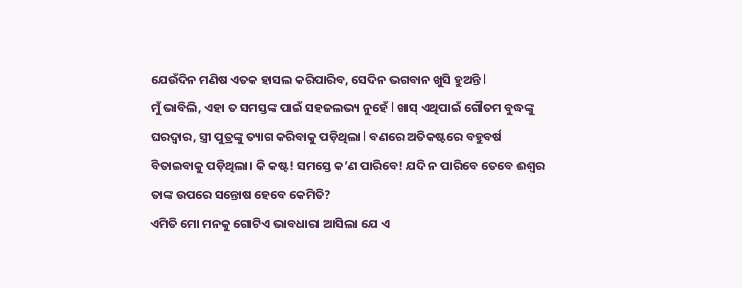ଯେଉଁଦିନ ମଣିଷ ଏତକ ହାସଲ କରିପାରିବ, ସେଦିନ ଭଗବାନ ଖୁସି ହୁଅନ୍ତି l
ମୁଁ ଭାବିଲି, ଏହା ତ ସମସ୍ତଙ୍କ ପାଇଁ ସହଜଲଭ୍ୟ ନୁହେଁ l ଖାସ୍‌ ଏଥିପାଇଁ ଗୌତମ ବୁଦ୍ଧଙ୍କୁ ଘରଦ୍ୱାର, ସ୍ତ୍ରୀ ପୁତ୍ରଙ୍କୁ ତ୍ୟାଗ କରିବାକୁ ପଡ଼ିଥିଲା l ବଣରେ ଅତିକଷ୍ଟରେ ବହୁବର୍ଷ ବିତାଇବାକୁ ପଡ଼ିଥିଲା। କି କଷ୍ଟ! ସମସ୍ତେ କ’ଣ ପାରିବେ! ଯଦି ନ ପାରିବେ ତେବେ ଈଶ୍ୱର ତାଙ୍କ ଉପରେ ସନ୍ତୋଷ ହେବେ କେମିତି?
ଏମିତି ମୋ ମନକୁ ଗୋଟିଏ ଭାବଧାରା ଆସିଲା ଯେ ଏ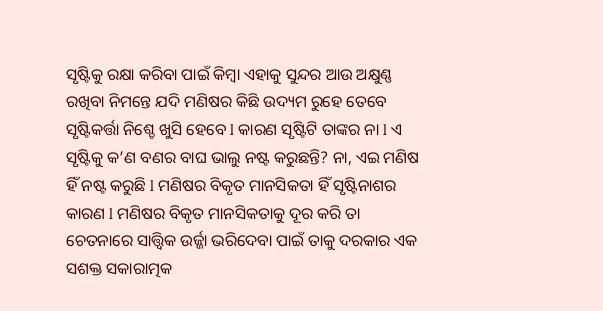ସୃଷ୍ଟିକୁ ରକ୍ଷା କରିବା ପାଇଁ କିମ୍ବା ଏହାକୁ ସୁନ୍ଦର ଆଉ ଅକ୍ଷୁଣ୍ଣ ରଖିବା ନିମନ୍ତେ ଯଦି ମଣିଷର କିଛି ଉଦ୍ୟମ ରୁହେ ତେବେ ସୃଷ୍ଟିକର୍ତ୍ତା ନିଶ୍ଚେ ଖୁସି ହେବେ l କାରଣ ସୃଷ୍ଟିଟି ତାଙ୍କର ନା l ଏ ସୃଷ୍ଟିକୁ କ’ଣ ବଣର ବାଘ ଭାଲୁ ନଷ୍ଟ କରୁଛନ୍ତି? ନା, ଏଇ ମଣିଷ ହିଁ ନଷ୍ଟ କରୁଛି l ମଣିଷର ବିକୃତ ମାନସିକତା ହିଁ ସୃଷ୍ଟିନାଶର କାରଣ l ମଣିଷର ବିକୃତ ମାନସିକତାକୁ ଦୂର କରି ତା ଚେତନାରେ ସାତ୍ତ୍ୱିକ ଉର୍ଜ୍ଜା ଭରିଦେବା ପାଇଁ ତାକୁ ଦରକାର ଏକ ସଶକ୍ତ ସକାରାତ୍ମକ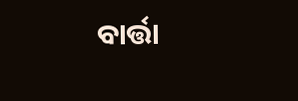ବାର୍ତ୍ତା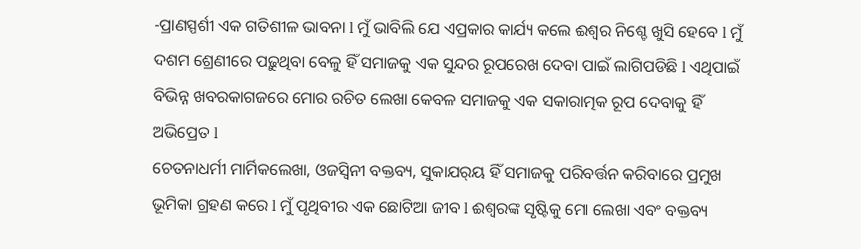-ପ୍ରାଣସ୍ପର୍ଶୀ ଏକ ଗତିଶୀଳ ଭାବନା l ମୁଁ ଭାବିଲି ଯେ ଏପ୍ରକାର କାର୍ଯ୍ୟ କଲେ ଈଶ୍ୱର ନିଶ୍ଚେ ଖୁସି ହେବେ l ମୁଁ ଦଶମ ଶ୍ରେଣୀରେ ପଢ଼ୁଥିବା ବେଳୁ ହିଁ ସମାଜକୁ ଏକ ସୁନ୍ଦର ରୂପରେଖ ଦେବା ପାଇଁ ଲାଗିପଡିଛି l ଏଥିପାଇଁ ବିଭିନ୍ନ ଖବରକାଗଜରେ ମୋର ରଚିତ ଲେଖା କେବଳ ସମାଜକୁ ଏକ ସକାରାତ୍ମକ ରୂପ ଦେବାକୁ ହିଁ ଅଭିପ୍ରେତ l
ଚେତନାଧର୍ମୀ ମାର୍ମିକଲେଖା, ଓଜସ୍ବିନୀ ବକ୍ତବ୍ୟ, ସୁକାଯର୍‌ୟ ହିଁ ସମାଜକୁ ପରିବର୍ତ୍ତନ କରିବାରେ ପ୍ରମୁଖ ଭୂମିକା ଗ୍ରହଣ କରେ l ମୁଁ ପୃଥିବୀର ଏକ ଛୋଟିଆ ଜୀବ l ଈଶ୍ୱରଙ୍କ ସୃଷ୍ଟିକୁ ମୋ ଲେଖା ଏବଂ ବକ୍ତବ୍ୟ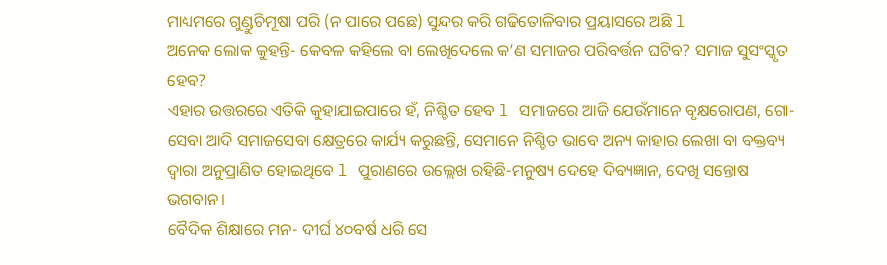ମାଧ୍ୟମରେ ଗୁଣ୍ଡୁଚିମୂଷା ପରି (ନ ପାରେ ପଛେ) ସୁନ୍ଦର କରି ଗଢିତୋଳିବାର ପ୍ରୟାସରେ ଅଛି l
ଅନେକ ଲୋକ କୁହନ୍ତି- କେବଳ କହିଲେ ବା ଲେଖିଦେଲେ କ’ଣ ସମାଜର ପରିବର୍ତ୍ତନ ଘଟିବ? ସମାଜ ସୁସଂସ୍କୃତ ହେବ?
ଏହାର ଉତ୍ତରରେ ଏତିକି କୁହାଯାଇପାରେ ହଁ, ନିଶ୍ଚିତ ହେବ l ସମାଜରେ ଆଜି ଯେଉଁମାନେ ବୃକ୍ଷରୋପଣ, ଗୋ-ସେବା ଆଦି ସମାଜସେବା କ୍ଷେତ୍ରରେ କାର୍ଯ୍ୟ କରୁଛନ୍ତି, ସେମାନେ ନିଶ୍ଚିତ ଭାବେ ଅନ୍ୟ କାହାର ଲେଖା ବା ବକ୍ତବ୍ୟ ଦ୍ୱାରା ଅନୁପ୍ରାଣିତ ହୋଇଥିବେ l ପୁରାଣରେ ଉଲ୍ଲେଖ ରହିଛି-ମନୁଷ୍ୟ ଦେହେ ଦିବ୍ୟଜ୍ଞାନ, ଦେଖି ସନ୍ତୋଷ ଭଗବାନ।
ବୈଦିକ ଶିକ୍ଷାରେ ମନ- ଦୀର୍ଘ ୪୦ବର୍ଷ ଧରି ସେ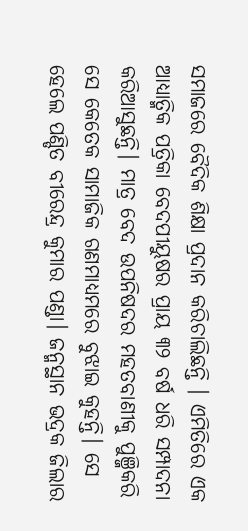ସମାଜରେ ବୈଦିକ ଶିକ୍ଷା ପ୍ରଦାନ କରିଚାଲିଛନ୍ତି । ଏମିତିରେ ଏକ ଆଧ୍ୟାତ୍ମିକ ପତ୍ରିକା ବେଦପୀୟୁଷର ପ୍ରାୟ ୩୨ ବର୍ଷ ଧରି ସମ୍ପାଦନା କରିଆସୁଛନ୍ତି। ମାତ୍ର ବେଦ ଉପନିଷଦର ମହତବାଣୀକୁ ପୁଞ୍ଜିକରି ସେ କେତେକ ସାମାଜିକ ଗଣମାଧ୍ୟମରେ ବୁଝାଇ କୁହନ୍ତି। ସେ ହେଲେ ପଣ୍ଡିତ ବୀରେନ୍ଦ୍ର କୁମାର ପଣ୍ଡା। ଜନ୍ମସ୍ଥାନ ଭଦ୍ରକ ଜିଲାର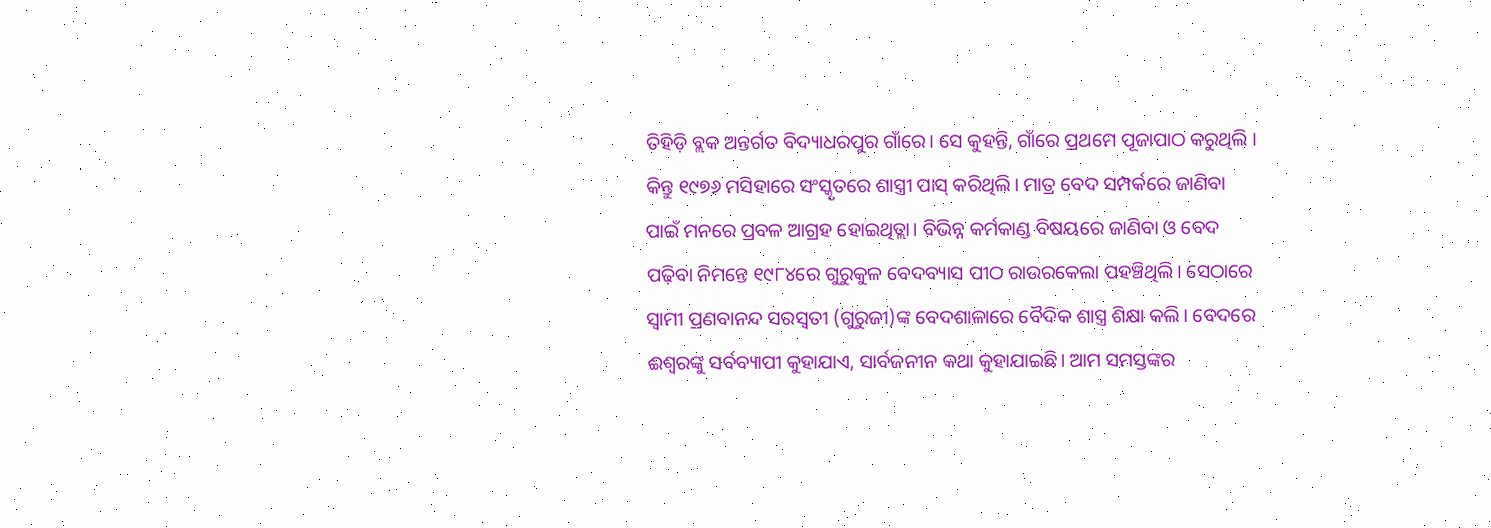ତିହିଡ଼ି ବ୍ଲକ ଅନ୍ତର୍ଗତ ବିଦ୍ୟାଧରପୁର ଗାଁରେ। ସେ କୁହନ୍ତି, ଗାଁରେ ପ୍ରଥମେ ପୂଜାପାଠ କରୁଥିଲି । କିନ୍ତୁ ୧୯୭୬ ମସିହାରେ ସଂସ୍କୃତରେ ଶାସ୍ତ୍ରୀ ପାସ୍‌ କରିଥିଲି। ମାତ୍ର ବେଦ ସମ୍ପର୍କରେ ଜାଣିବା ପାଇଁ ମନରେ ପ୍ରବଳ ଆଗ୍ରହ ହୋଇଥିତ୍ଲା। ବିଭିନ୍ନ କର୍ମକାଣ୍ଡ ବିଷୟରେ ଜାଣିବା ଓ ବେଦ ପଢ଼ିବା ନିମନ୍ତେ ୧୯୮୪ରେ ଗୁରୁକୁଳ ବେଦବ୍ୟାସ ପୀଠ ରାଉରକେଲା ପହଞ୍ଚିଥିଲି। ସେଠାରେ ସ୍ବାମୀ ପ୍ରଣବାନନ୍ଦ ସରସ୍ବତୀ (ଗୁରୁଜୀ)ଙ୍କ ବେଦଶାଳାରେ ବୈଦିକ ଶାସ୍ତ୍ର ଶିକ୍ଷା କଲି। ବେଦରେ ଈଶ୍ୱରଙ୍କୁ ସର୍ବବ୍ୟାପୀ କୁହାଯାଏ, ସାର୍ବଜନୀନ କଥା କୁହାଯାଇଛି। ଆମ ସମସ୍ତଙ୍କର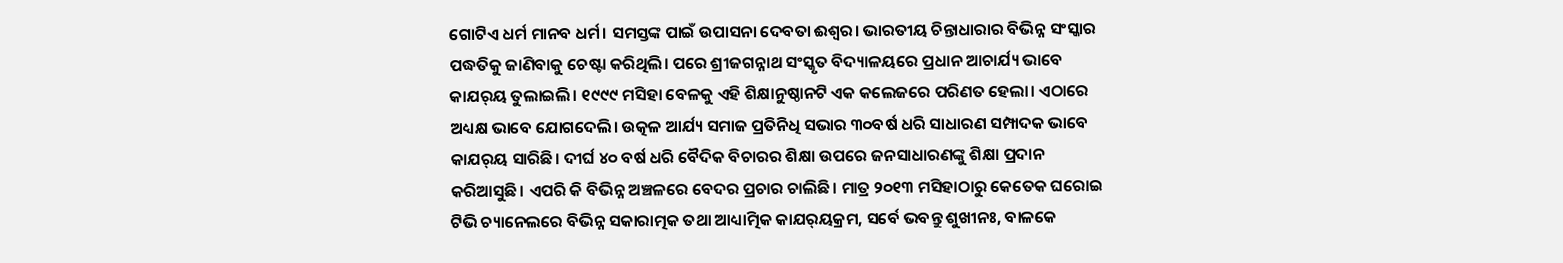ଗୋଟିଏ ଧର୍ମ ମାନବ ଧର୍ମ। ସମସ୍ତଙ୍କ ପାଇଁ ଉପାସନା ଦେବତା ଈଶ୍ୱର। ଭାରତୀୟ ଚିନ୍ତାଧାରାର ବିଭିନ୍ନ ସଂସ୍କାର ପଦ୍ଧତିକୁ ଜାଣିବାକୁ ଚେଷ୍ଟା କରିଥିଲି। ପରେ ଶ୍ରୀଜଗନ୍ନାଥ ସଂସ୍କୃତ ବିଦ୍ୟାଳୟରେ ପ୍ରଧାନ ଆଚାର୍ଯ୍ୟ ଭାବେ କାଯର୍‌ୟ ତୁଲାଇଲି। ୧୯୯୯ ମସିହା ବେଳକୁ ଏହି ଶିକ୍ଷାନୁଷ୍ଠାନଟି ଏକ କଲେଜରେ ପରିଣତ ହେଲା। ଏଠାରେ ଅଧ୍ୟକ୍ଷ ଭାବେ ଯୋଗଦେଲି। ଉତ୍କଳ ଆର୍ଯ୍ୟ ସମାଜ ପ୍ରତିନିଧି ସଭାର ୩୦ବର୍ଷ ଧରି ସାଧାରଣ ସମ୍ପାଦକ ଭାବେ କାଯର୍‌ୟ ସାରିଛି। ଦୀର୍ଘ ୪୦ ବର୍ଷ ଧରି ବୈଦିକ ବିଚାରର ଶିକ୍ଷା ଉପରେ ଜନସାଧାରଣଙ୍କୁ ଶିକ୍ଷା ପ୍ରଦାନ କରିଆସୁଛି। ଏପରି କି ବିଭିନ୍ନ ଅଞ୍ଚଳରେ ବେଦର ପ୍ରଚାର ଚାଲିଛି। ମାତ୍ର ୨୦୧୩ ମସିହାଠାରୁ କେତେକ ଘରୋଇ ଟିଭି ଚ୍ୟାନେଲରେ ବିଭିନ୍ନ ସକାରାତ୍ମକ ତଥା ଆଧ୍ୟାତ୍ମିକ କାଯର୍‌ୟକ୍ରମ, ସର୍ବେ ଭବନ୍ତୁ ଶୁଖୀନଃ, ବାଳକେ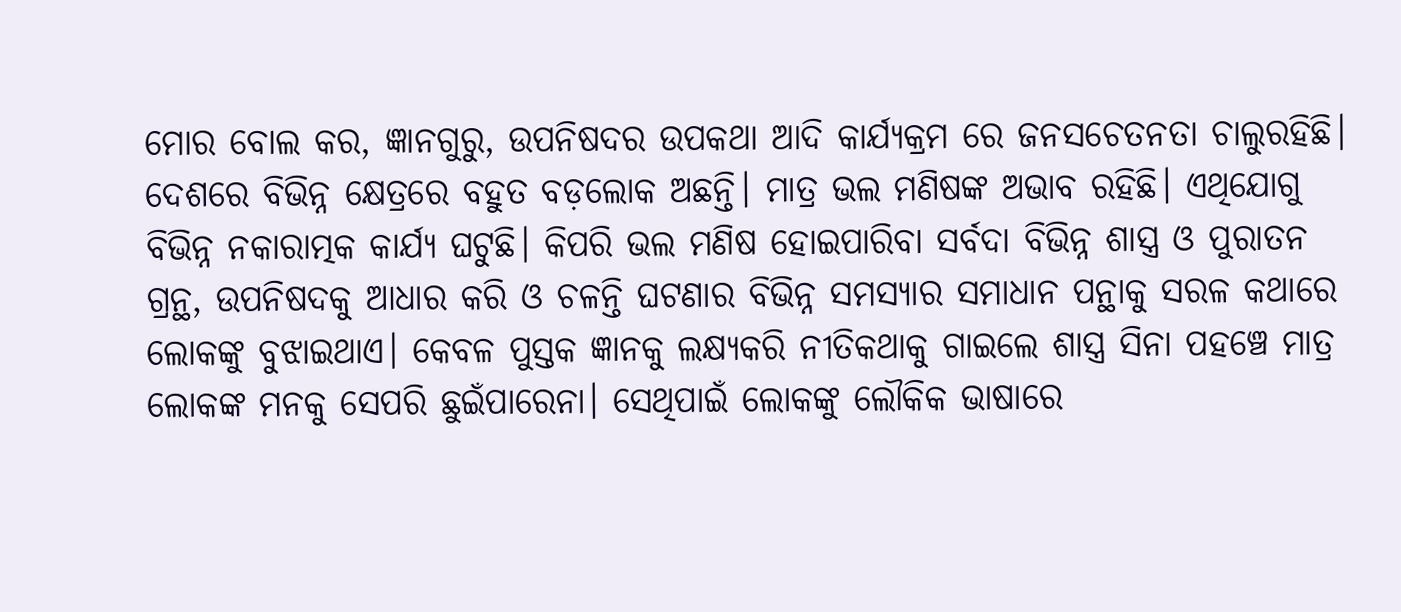ମୋର ବୋଲ କର, ଜ୍ଞାନଗୁରୁ, ଉପନିଷଦର ଉପକଥା ଆଦି କାର୍ଯ୍ୟକ୍ରମ ରେ ଜନସଚେତନତା ଚାଲୁରହିଛି। ଦେଶରେ ବିଭିନ୍ନ କ୍ଷେତ୍ରରେ ବହୁତ ବଡ଼ଲୋକ ଅଛନ୍ତି। ମାତ୍ର ଭଲ ମଣିଷଙ୍କ ଅଭାବ ରହିଛି। ଏଥିଯୋଗୁ ବିଭିନ୍ନ ନକାରାତ୍ମକ କାର୍ଯ୍ୟ ଘଟୁଛି। କିପରି ଭଲ ମଣିଷ ହୋଇପାରିବା ସର୍ବଦା ବିଭିନ୍ନ ଶାସ୍ତ୍ର ଓ ପୁରାତନ ଗ୍ରନ୍ଥ, ଉପନିଷଦକୁ ଆଧାର କରି ଓ ଚଳନ୍ତି ଘଟଣାର ବିଭିନ୍ନ ସମସ୍ୟାର ସମାଧାନ ପନ୍ଥାକୁ ସରଳ କଥାରେ ଲୋକଙ୍କୁ ବୁଝାଇଥାଏ। କେବଳ ପୁସ୍ତକ ଜ୍ଞାନକୁ ଲକ୍ଷ୍ୟକରି ନୀତିକଥାକୁ ଗାଇଲେ ଶାସ୍ତ୍ର ସିନା ପହଞ୍ଚେ ମାତ୍ର ଲୋକଙ୍କ ମନକୁ ସେପରି ଛୁଇଁପାରେନା। ସେଥିପାଇଁ ଲୋକଙ୍କୁ ଲୌକିକ ଭାଷାରେ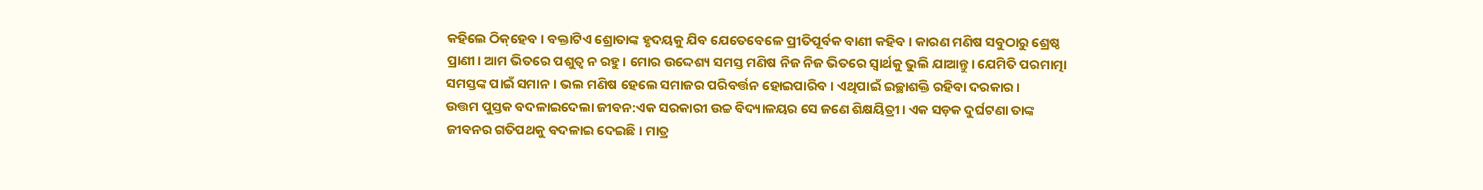କହିଲେ ଠିକ୍‌ହେବ। ବକ୍ତାଟିଏ ଶ୍ରୋତାଙ୍କ ହୃଦୟକୁ ଯିବ ଯେତେବେଳେ ପ୍ରୀତିପୂର୍ବକ ବାଣୀ କହିବ। କାରଣ ମଣିଷ ସବୁଠାରୁ ଶ୍ରେଷ୍ଠ ପ୍ରାଣୀ। ଆମ ଭିତରେ ପଶୁତ୍ୱ ନ ରହୁ। ମୋର ଉଦ୍ଦେଶ୍ୟ ସମସ୍ତ ମଣିଷ ନିଜ ନିଜ ଭିତରେ ସ୍ବାର୍ଥକୁ ଭୁଲି ଯାଆନ୍ତୁ। ଯେମିତି ପରମାତ୍ମା ସମସ୍ତଙ୍କ ପାଇଁ ସମାନ । ଭଲ ମଣିଷ ହେଲେ ସମାଜର ପରିବର୍ତ୍ତନ ହୋଇପାରିବ। ଏଥିପାଇଁ ଇଚ୍ଛାଶକ୍ତି ରହିବା ଦରକାର।
ଉତ୍ତମ ପୁସ୍ତକ ବଦଳାଇଦେଲା ଜୀବନ:ଏକ ସରକାରୀ ଉଚ୍ଚ ବିଦ୍ୟାଳୟର ସେ ଜଣେ ଶିକ୍ଷୟିତ୍ରୀ। ଏକ ସଡ଼କ ଦୁର୍ଘଟଣା ତାଙ୍କ ଜୀବନର ଗତିପଥକୁ ବଦଳାଇ ଦେଇଛି। ମାତ୍ର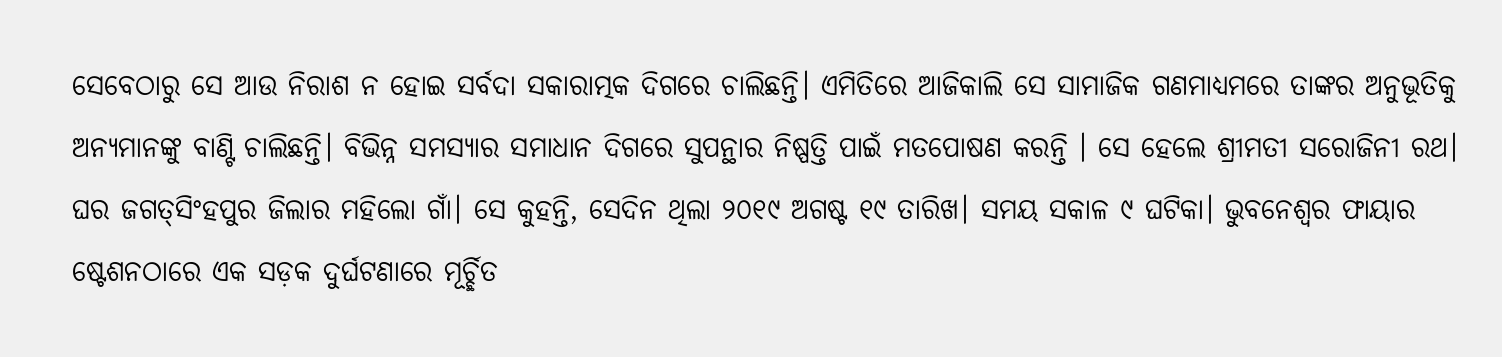ସେବେଠାରୁ ସେ ଆଉ ନିରାଶ ନ ହୋଇ ସର୍ବଦା ସକାରାତ୍ମକ ଦିଗରେ ଚାଲିଛନ୍ତି। ଏମିତିରେ ଆଜିକାଲି ସେ ସାମାଜିକ ଗଣମାଧ୍ୟମରେ ତାଙ୍କର ଅନୁଭୂତିକୁ ଅନ୍ୟମାନଙ୍କୁ ବାଣ୍ଟି ଚାଲିଛନ୍ତି। ବିଭିନ୍ନ ସମସ୍ୟାର ସମାଧାନ ଦିଗରେ ସୁପନ୍ଥାର ନିଷ୍ପତ୍ତି ପାଇଁ ମତପୋଷଣ କରନ୍ତି । ସେ ହେଲେ ଶ୍ରୀମତୀ ସରୋଜିନୀ ରଥ। ଘର ଜଗତ୍‌ସିଂହପୁର ଜିଲାର ମହିଲୋ ଗାଁ। ସେ କୁହନ୍ତି, ସେଦିନ ଥିଲା ୨୦୧୯ ଅଗଷ୍ଟ ୧୯ ତାରିଖ। ସମୟ ସକାଳ ୯ ଘଟିକା। ଭୁବନେଶ୍ୱର ଫାୟାର ଷ୍ଟେଶନଠାରେ ଏକ ସଡ଼କ ଦୁର୍ଘଟଣାରେ ମୂର୍ଚ୍ଛିତ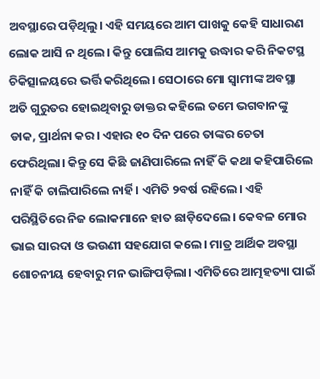ଅବସ୍ଥାରେ ପଡ଼ିଥିଲୁ। ଏହି ସମୟରେ ଆମ ପାଖକୁ କେହି ସାଧାରଣ ଲୋକ ଆସି ନ ଥିଲେ। କିନ୍ତୁ ପୋଲିସ ଆମକୁ ଉଦ୍ଧାର କରି ନିକଟସ୍ଥ ଚିକିତ୍ସାଳୟରେ ଭର୍ତ୍ତି କରିଥିଲେ। ସେଠାରେ ମୋ ସ୍ବାମୀଙ୍କ ଅବସ୍ଥା ଅତି ଗୁରୁତର ହୋଇଥିବାରୁ ଡାକ୍ତର କହିଲେ ତମେ ଭଗବାନଙ୍କୁ ଡାକ, ପ୍ରାର୍ଥନା କର। ଏହାର ୧୦ ଦିନ ପରେ ତାଙ୍କର ଚେତା ଫେରିଥିଲା। କିନ୍ତୁ ସେ କିଛି ଜାଣିପାରିଲେ ନାହିଁ କି କଥା କହିପାରିଲେ ନାହିଁ କି ଚାଲିପାରିଲେ ନାର୍ହି। ଏମିତି ୨ବର୍ଷ ରହିଲେ। ଏହି ପରିସ୍ଥିତିରେ ନିଜ ଲୋକମାନେ ହାତ ଛାଡ଼ିଦେଲେ। କେବଳ ମୋର ଭାଇ ସାରଦା ଓ ଭଉଣୀ ସହଯୋଗ କଲେ। ମାତ୍ର ଆର୍ଥିକ ଅବସ୍ଥା ଶୋଚନୀୟ ହେବାରୁ ମନ ଭାଙ୍ଗିପଡ଼ିଲା। ଏମିତିରେ ଆତ୍ମହତ୍ୟା ପାଇଁ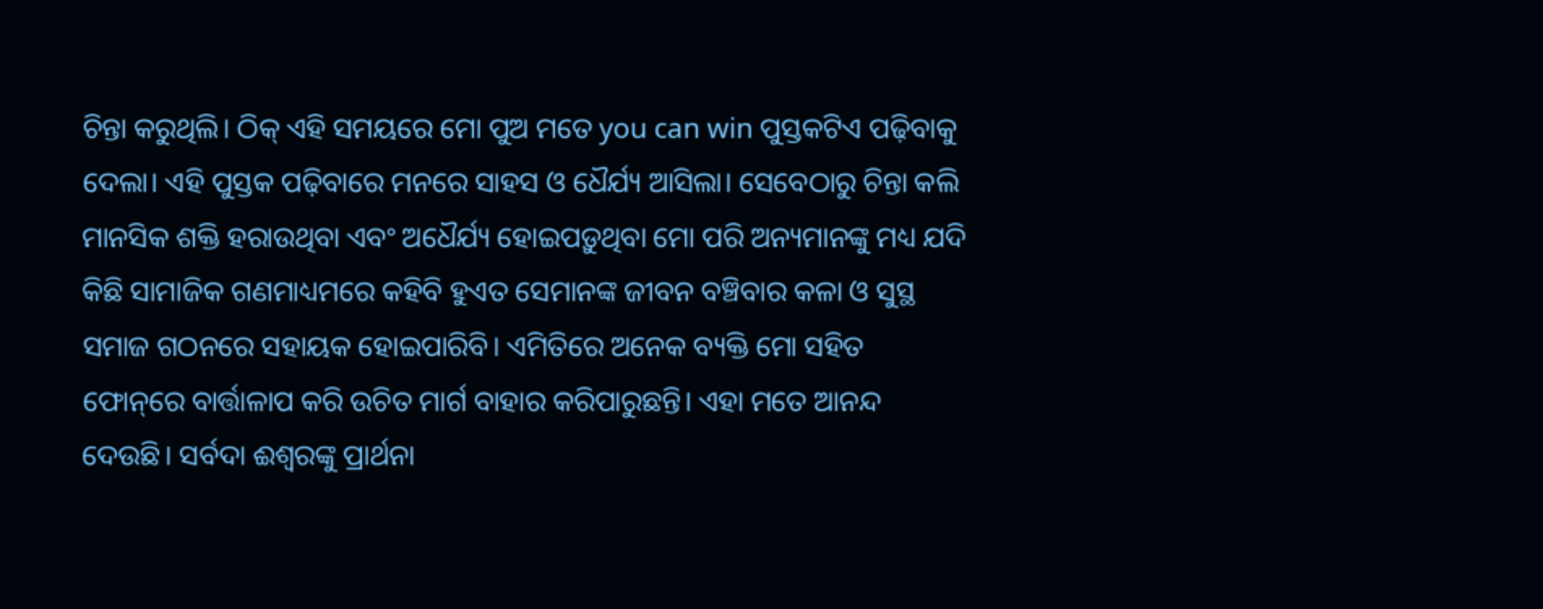ଚିନ୍ତା କରୁଥିଲି। ଠିକ୍‌ ଏହି ସମୟରେ ମୋ ପୁଅ ମତେ you can win ପୁସ୍ତକଟିଏ ପଢ଼ିବାକୁ ଦେଲା। ଏହି ପୁସ୍ତକ ପଢ଼ିବାରେ ମନରେ ସାହସ ଓ ଧୈର୍ଯ୍ୟ ଆସିଲା। ସେବେଠାରୁ ଚିନ୍ତା କଲି ମାନସିକ ଶକ୍ତି ହରାଉଥିବା ଏବଂ ଅଧୈର୍ଯ୍ୟ ହୋଇପଡ଼ୁଥିବା ମୋ ପରି ଅନ୍ୟମାନଙ୍କୁ ମଧ୍ୟ ଯଦି କିଛି ସାମାଜିକ ଗଣମାଧ୍ୟମରେ କହିବି ହୁଏତ ସେମାନଙ୍କ ଜୀବନ ବଞ୍ଚିବାର କଳା ଓ ସୁସ୍ଥ ସମାଜ ଗଠନରେ ସହାୟକ ହୋଇପାରିବି। ଏମିତିରେ ଅନେକ ବ୍ୟକ୍ତି ମୋ ସହିତ ଫୋନ୍‌ରେ ବାର୍ତ୍ତାଳାପ କରି ଉଚିତ ମାର୍ଗ ବାହାର କରିପାରୁଛନ୍ତି। ଏହା ମତେ ଆନନ୍ଦ ଦେଉଛି। ସର୍ବଦା ଈଶ୍ୱରଙ୍କୁ ପ୍ରାର୍ଥନା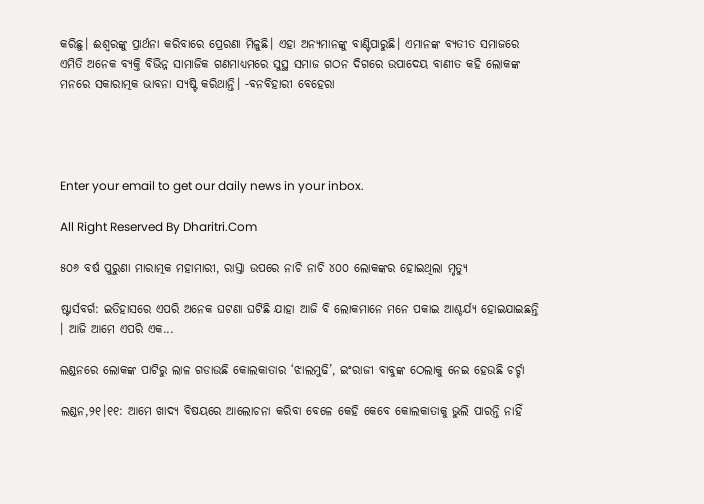କରିଛୁ। ଈଶ୍ୱରଙ୍କୁ ପ୍ରାର୍ଥନା କରିବାରେ ପ୍ରେରଣା ମିଳୁଛି। ଏହା ଅନ୍ୟମାନଙ୍କୁ ବାଣ୍ଟିପାରୁଛି। ଏମାନଙ୍କ ବ୍ୟତୀତ ସମାଜରେ ଏମିତି ଅନେକ ବ୍ୟକ୍ତି ବିଭିନ୍ନ ସାମାଜିକ ଗଣମାଧ୍ୟମରେ ସୁସ୍ଥ ସମାଜ ଗଠନ ଦିଗରେ ଉପାଦେୟ ବାଣୀତ କହି ଲୋକଙ୍କ ମନରେ ସକାରାତ୍ମକ ଭାବନା ସ୍ୟଷ୍ଟି କରିଥାନ୍ତି। -ବନବିହାରୀ ବେହେରା




Enter your email to get our daily news in your inbox.

All Right Reserved By Dharitri.Com

୫୦୬ ବର୍ଷ ପୁରୁଣା ମାରାତ୍ମକ ମହାମାରୀ, ରାସ୍ତା ଉପରେ ନାଚି ନାଚି ୪୦୦ ଲୋକଙ୍କର ହୋଇଥିଲା ମୃତ୍ୟୁ

ଷ୍ଟାର୍ସବର୍ଗ: ଇତିହାସରେ ଏପରି ଅନେକ ଘଟଣା ଘଟିଛି ଯାହା ଆଜି ବି ଲୋକମାନେ ମନେ ପକାଇ ଆଶ୍ଚର୍ଯ୍ୟ ହୋଇଯାଇଛନ୍ତି । ଆଜି ଆମେ ଏପରି ଏକ...

ଲଣ୍ଡନରେ ଲୋକଙ୍କ ପାଟିରୁ ଲାଳ ଗଡାଉଛି କୋଲକାତାର ‘ଝାଲମୁଢି’, ଇଂରାଜୀ ବାବୁଙ୍କ ଠେଲାକୁ ନେଇ ହେଉଛି ଚର୍ଚ୍ଚା

ଲଣ୍ଡନ,୨୧।୧୧: ଆମେ ଖାଦ୍ୟ ବିଷୟରେ ଆଲୋଚନା କରିବା ବେଳେ କେହି କେବେ କୋଲକାତାକୁ ଭୁଲି ପାରନ୍ତି ନାହିଁ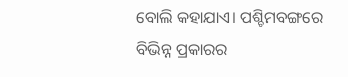ବୋଲି କହାଯାଏ। ପଶ୍ଚିମବଙ୍ଗରେ ବିଭିନ୍ନ ପ୍ରକାରର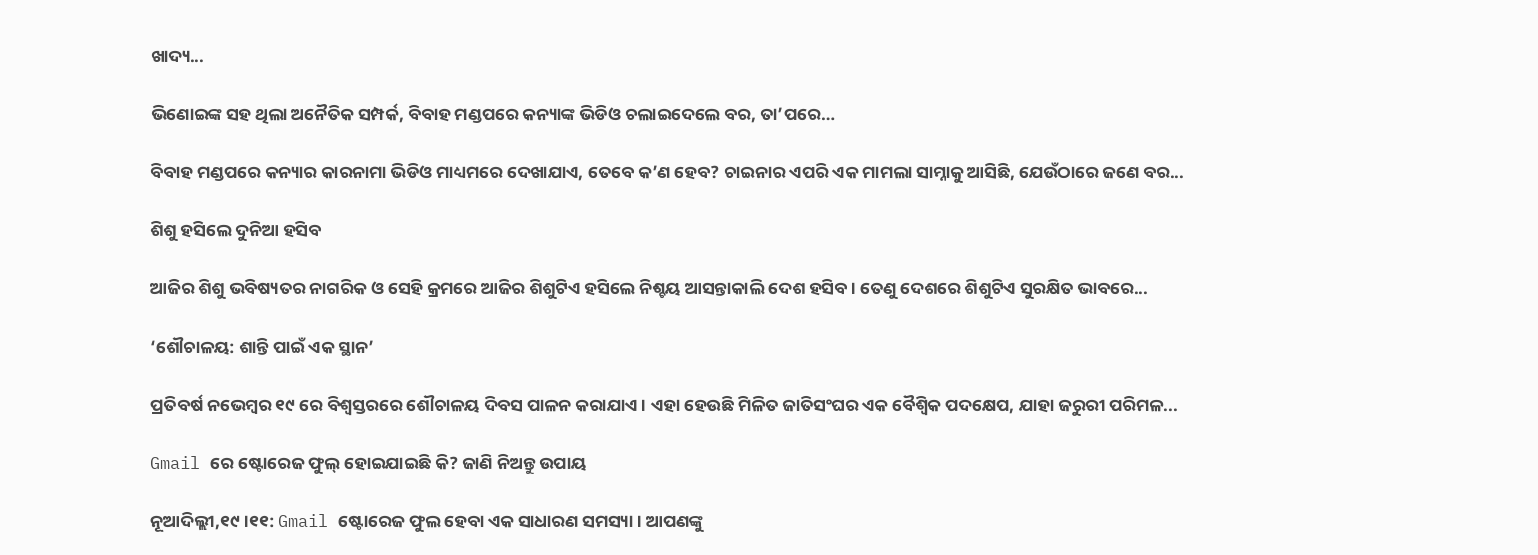ଖାଦ୍ୟ...

ଭିଣୋଇଙ୍କ ସହ ଥିଲା ଅନୈତିକ ସମ୍ପର୍କ, ବିବାହ ମଣ୍ଡପରେ କନ୍ୟାଙ୍କ ଭିଡିଓ ଚଲାଇଦେଲେ ବର, ତା’ପରେ…

ବିବାହ ମଣ୍ଡପରେ କନ୍ୟାର କାରନାମା ଭିଡିଓ ମାଧ୍ୟମରେ ଦେଖାଯାଏ, ତେବେ କ’ଣ ହେବ? ଚାଇନାର ଏପରି ଏକ ମାମଲା ସାମ୍ନାକୁ ଆସିଛି, ଯେଉଁଠାରେ ଜଣେ ବର...

ଶିଶୁ ହସିଲେ ଦୁନିଆ ହସିବ

ଆଜିର ଶିଶୁ ଭବିଷ୍ୟତର ନାଗରିକ ଓ ସେହି କ୍ରମରେ ଆଜିର ଶିଶୁଟିଏ ହସିଲେ ନିଶ୍ଚୟ ଆସନ୍ତାକାଲି ଦେଶ ହସିବ। ତେଣୁ ଦେଶରେ ଶିଶୁଟିଏ ସୁରକ୍ଷିତ ଭାବରେ...

‘ଶୌଚାଳୟ: ଶାନ୍ତି ପାଇଁ ଏକ ସ୍ଥାନ’

ପ୍ରତିବର୍ଷ ନଭେମ୍ବର ୧୯ ରେ ବିଶ୍ୱସ୍ତରରେ ଶୌଚାଳୟ ଦିବସ ପାଳନ କରାଯାଏ। ଏହା ହେଉଛି ମିଳିତ ଜାତିସଂଘର ଏକ ବୈଶ୍ୱିକ ପଦକ୍ଷେପ, ଯାହା ଜରୁରୀ ପରିମଳ...

Gmail ରେ ଷ୍ଟୋରେଜ ଫୁଲ୍‌ ହୋଇଯାଇଛି କି? ଜାଣି ନିଅନ୍ତୁ ଉପାୟ

ନୂଆଦିଲ୍ଲୀ,୧୯।୧୧: Gmail ଷ୍ଟୋରେଜ ଫୁଲ ହେବା ଏକ ସାଧାରଣ ସମସ୍ୟା । ଆପଣଙ୍କୁ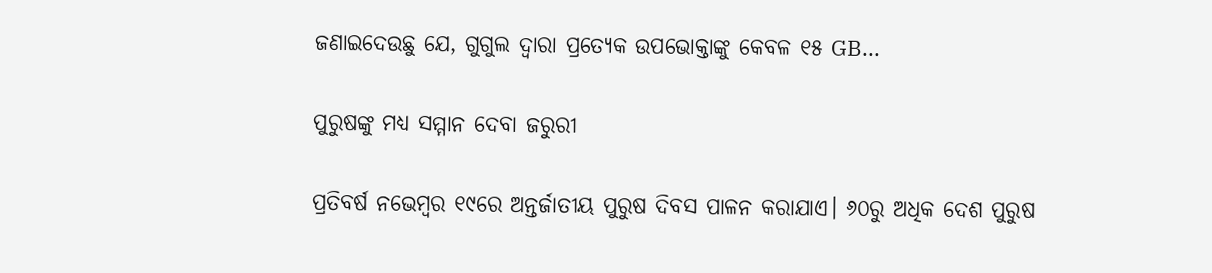ଜଣାଇଦେଉଛୁ ଯେ, ଗୁଗୁଲ ଦ୍ୱାରା ପ୍ରତ୍ୟେକ ଉପଭୋକ୍ତାଙ୍କୁ କେବଳ ୧୫ GB...

ପୁରୁଷଙ୍କୁ ମଧ୍ୟ ସମ୍ମାନ ଦେବା ଜରୁରୀ

ପ୍ରତିବର୍ଷ ନଭେମ୍ବର ୧୯ରେ ଅନ୍ତର୍ଜାତୀୟ ପୁରୁଷ ଦିବସ ପାଳନ କରାଯାଏ। ୬୦ରୁ ଅଧିକ ଦେଶ ପୁରୁଷ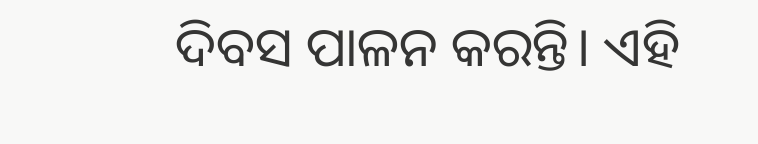ଦିବସ ପାଳନ କରନ୍ତି। ଏହି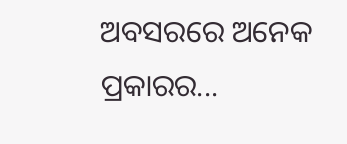ଅବସରରେ ଅନେକ ପ୍ରକାରର...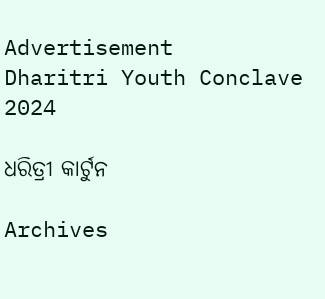Advertisement
Dharitri Youth Conclave 2024

ଧରିତ୍ରୀ କାର୍ଟୁନ

Archives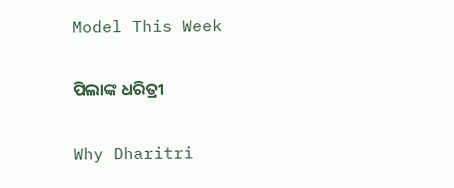Model This Week

ପିଲାଙ୍କ ଧରିତ୍ରୀ

Why Dharitri